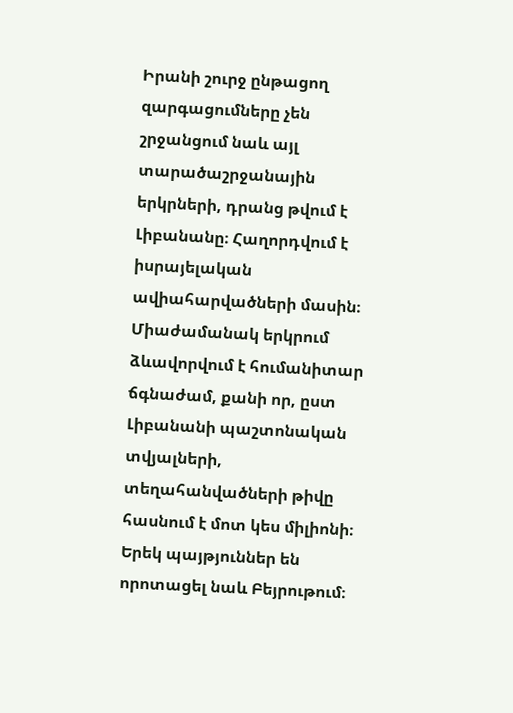Իրանի շուրջ ընթացող զարգացումները չեն շրջանցում նաև այլ տարածաշրջանային երկրների, դրանց թվում է Լիբանանը։ Հաղորդվում է իսրայելական ավիահարվածների մասին։ Միաժամանակ երկրում ձևավորվում է հումանիտար ճգնաժամ, քանի որ, ըստ Լիբանանի պաշտոնական տվյալների, տեղահանվածների թիվը հասնում է մոտ կես միլիոնի։ Երեկ պայթյուններ են որոտացել նաև Բեյրութում։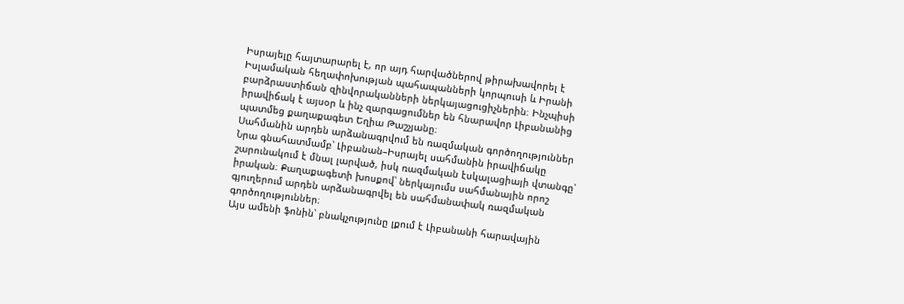Իսրայելը հայտարարել է, որ այդ հարվածներով թիրախավորել է Իսլամական հեղափոխության պահապանների կորպուսի և Իրանի բարձրաստիճան զինվորականների ներկայացուցիչներին։ Ինչպիսի իրավիճակ է այսօր և ինչ զարգացումներ են հնարավոր Լիբանանից պատմեց քաղաքագետ Եղիա Թաշչյանը։
Սահմանին արդեն արձանագրվում են ռազմական գործողություններ
Նրա գնահատմամբ՝ Լիբանան–Իսրայել սահմանին իրավիճակը շարունակում է մնալ լարված, իսկ ռազմական էսկալացիայի վտանգը՝ իրական։ Քաղաքագետի խոսքով՝ ներկայումս սահմանային որոշ գյուղերում արդեն արձանագրվել են սահմանափակ ռազմական գործողություններ։
Այս ամենի ֆոնին՝ բնակչությունը լքում է Լիբանանի հարավային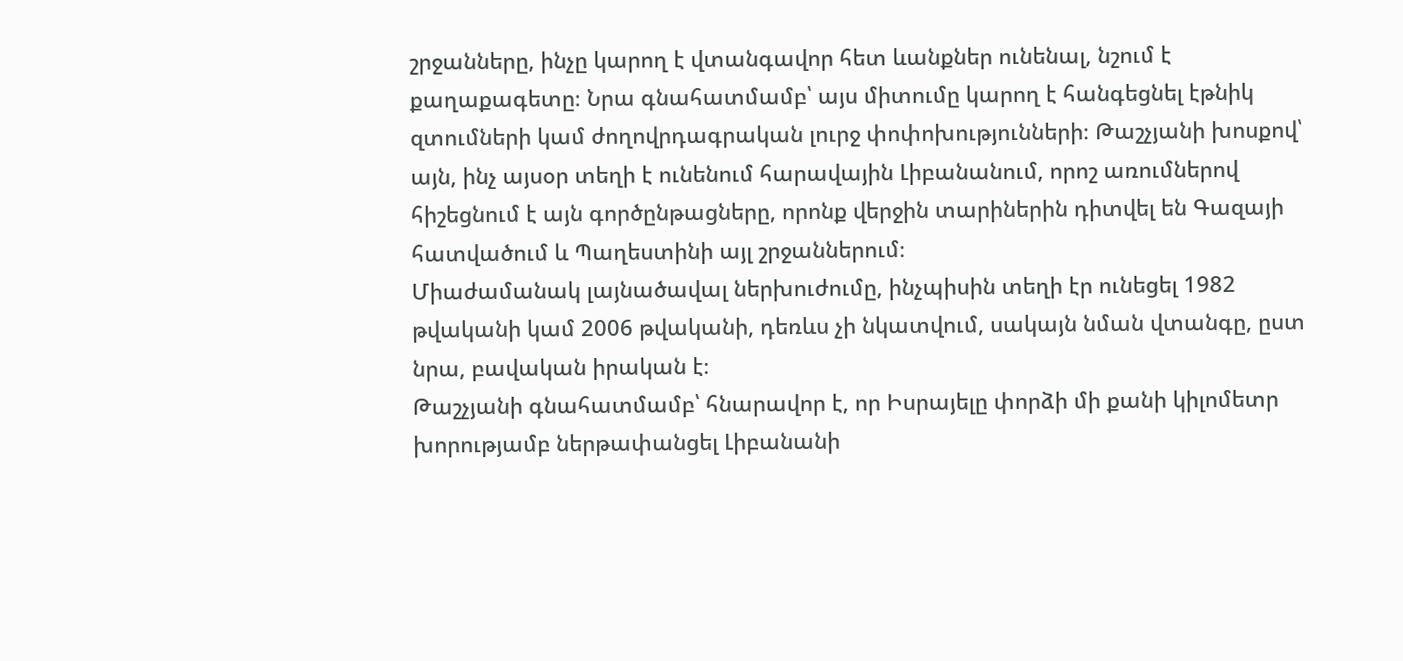շրջանները, ինչը կարող է վտանգավոր հետ ևանքներ ունենալ, նշում է քաղաքագետը։ Նրա գնահատմամբ՝ այս միտումը կարող է հանգեցնել էթնիկ զտումների կամ ժողովրդագրական լուրջ փոփոխությունների։ Թաշչյանի խոսքով՝ այն, ինչ այսօր տեղի է ունենում հարավային Լիբանանում, որոշ առումներով հիշեցնում է այն գործընթացները, որոնք վերջին տարիներին դիտվել են Գազայի հատվածում և Պաղեստինի այլ շրջաններում։
Միաժամանակ լայնածավալ ներխուժումը, ինչպիսին տեղի էր ունեցել 1982 թվականի կամ 2006 թվականի, դեռևս չի նկատվում, սակայն նման վտանգը, ըստ նրա, բավական իրական է։
Թաշչյանի գնահատմամբ՝ հնարավոր է, որ Իսրայելը փորձի մի քանի կիլոմետր խորությամբ ներթափանցել Լիբանանի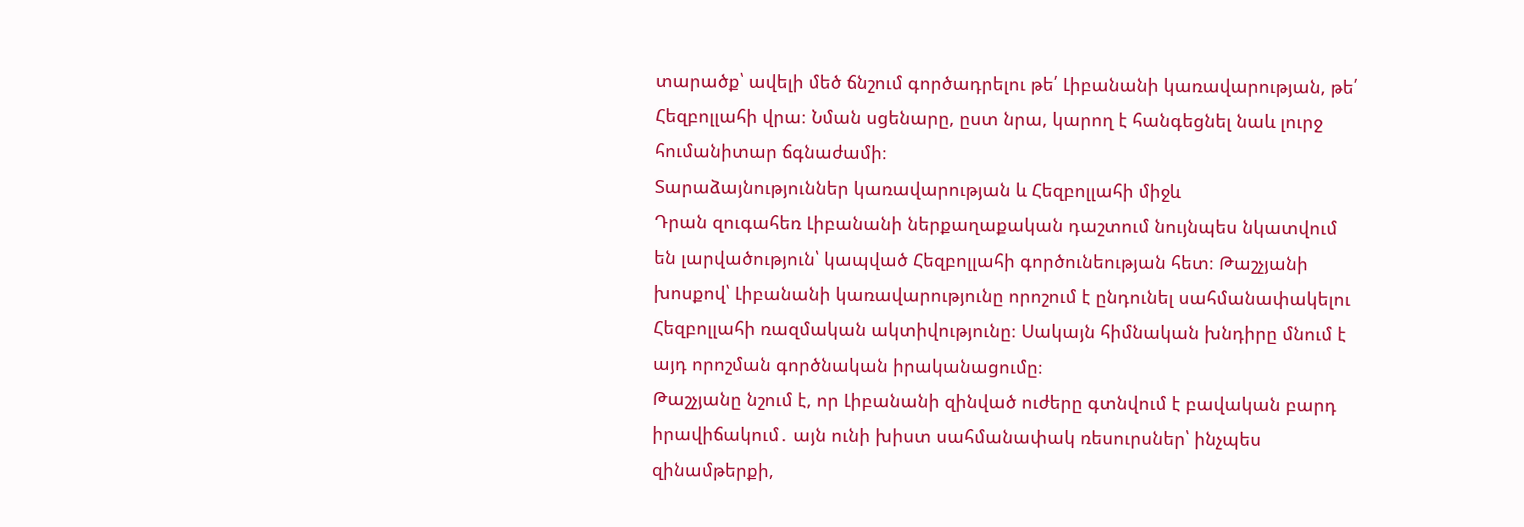տարածք՝ ավելի մեծ ճնշում գործադրելու թե՛ Լիբանանի կառավարության, թե՛ Հեզբոլլահի վրա։ Նման սցենարը, ըստ նրա, կարող է հանգեցնել նաև լուրջ հումանիտար ճգնաժամի։
Տարաձայնություններ կառավարության և Հեզբոլլահի միջև
Դրան զուգահեռ Լիբանանի ներքաղաքական դաշտում նույնպես նկատվում են լարվածություն՝ կապված Հեզբոլլահի գործունեության հետ։ Թաշչյանի խոսքով՝ Լիբանանի կառավարությունը որոշում է ընդունել սահմանափակելու Հեզբոլլահի ռազմական ակտիվությունը։ Սակայն հիմնական խնդիրը մնում է այդ որոշման գործնական իրականացումը։
Թաշչյանը նշում է, որ Լիբանանի զինված ուժերը գտնվում է բավական բարդ իրավիճակում․ այն ունի խիստ սահմանափակ ռեսուրսներ՝ ինչպես զինամթերքի,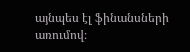այնպես էլ ֆինանսների առումով։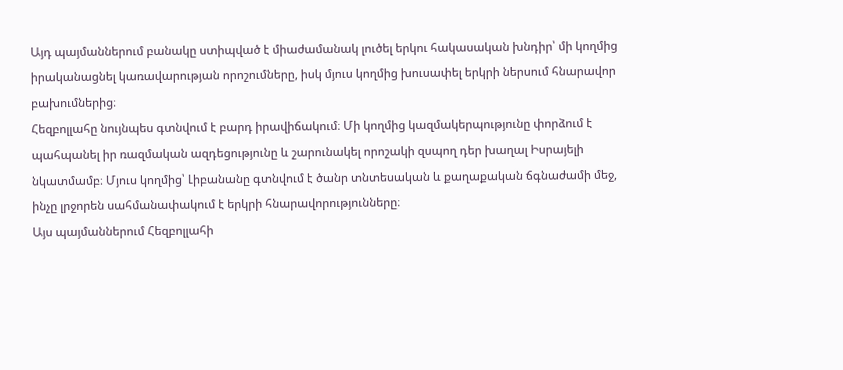Այդ պայմաններում բանակը ստիպված է միաժամանակ լուծել երկու հակասական խնդիր՝ մի կողմից իրականացնել կառավարության որոշումները, իսկ մյուս կողմից խուսափել երկրի ներսում հնարավոր բախումներից։
Հեզբոլլահը նույնպես գտնվում է բարդ իրավիճակում։ Մի կողմից կազմակերպությունը փորձում է պահպանել իր ռազմական ազդեցությունը և շարունակել որոշակի զսպող դեր խաղալ Իսրայելի նկատմամբ։ Մյուս կողմից՝ Լիբանանը գտնվում է ծանր տնտեսական և քաղաքական ճգնաժամի մեջ, ինչը լրջորեն սահմանափակում է երկրի հնարավորությունները։
Այս պայմաններում Հեզբոլլահի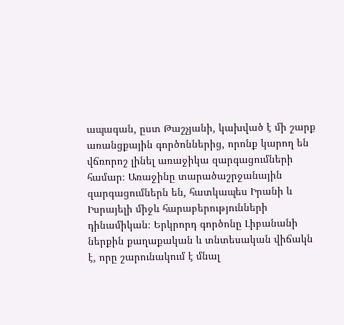ապագան, ըստ Թաշչյանի, կախված է մի շարք առանցքային գործոններից, որոնք կարող են վճռորոշ լինել առաջիկա զարգացումների համար։ Առաջինը տարածաշրջանային զարգացումներն են, հատկապես Իրանի և Իսրայելի միջև հարաբերությունների դինամիկան։ Երկրորդ գործոնը Լիբանանի ներքին քաղաքական և տնտեսական վիճակն է, որը շարունակում է մնալ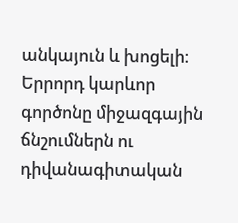անկայուն և խոցելի։ Երրորդ կարևոր գործոնը միջազգային ճնշումներն ու դիվանագիտական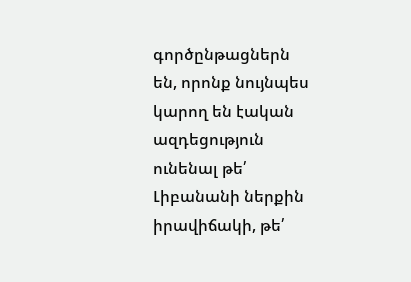գործընթացներն են, որոնք նույնպես կարող են էական ազդեցություն ունենալ թե՛ Լիբանանի ներքին իրավիճակի, թե՛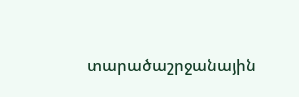տարածաշրջանային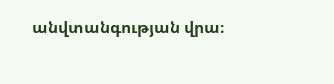անվտանգության վրա։